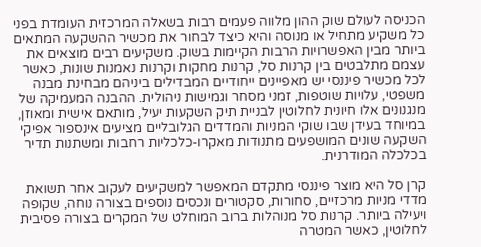הכניסה לעולם שוק ההון מלווה פעמים רבות בשאלה המרכזית העומדת בפני כל משקיע מתחיל או מנוסה והיא כיצד לבחור את מכשיר ההשקעה המתאים ביותר מבין האפשרויות הרבות הקיימות בשוק. משקיעים רבים מוצאים את עצמם מתלבטים בין קרנות סל, קרנות מחקות וקרנות נאמנות שונות, כאשר לכל מכשיר פיננסי יש מאפיינים ייחודיים המבדילים ביניהם מבחינת מבנה משפטי, עלויות שוטפות, זמני מסחר וגמישות ניהולית. ההבנה המעמיקה של מנגנונים אלו חיונית לחלוטין לבניית תיק השקעות יעיל, מותאם אישית ומאוזן, במיוחד בעידן שבו שוקי המניות והמדדים הגלובליים מציעים אינספור אפיקי השקעה שונים המושפעים מתנודות מאקרו-כלכליות רחבות ומשתנות תדיר בכלכלה המודרנית.

קרן סל היא מוצר פיננסי מתקדם המאפשר למשקיעים לעקוב אחר תשואת מדדי מניות מרכזיים, סחורות, סקטורים ונכסים נוספים בצורה נוחה, שקופה ויעילה ביותר. קרנות סל מנוהלות ברוב המוחלט של המקרים בצורה פסיבית לחלוטין, כאשר המטרה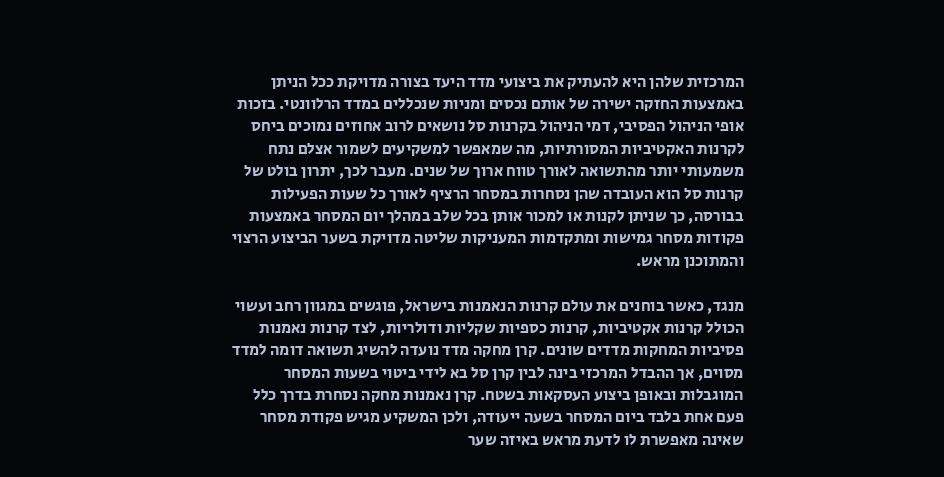המרכזית שלהן היא להעתיק את ביצועי מדד היעד בצורה מדויקת ככל הניתן באמצעות החזקה ישירה של אותם נכסים ומניות שנכללים במדד הרלוונטי. בזכות אופי הניהול הפסיבי, דמי הניהול בקרנות סל נושאים לרוב אחוזים נמוכים ביחס לקרנות האקטיביות המסורתיות, מה שמאפשר למשקיעים לשמור אצלם נתח משמעותי יותר מהתשואה לאורך טווח ארוך של שנים. מעבר לכך, יתרון בולט של קרנות סל הוא העובדה שהן נסחרות במסחר הרציף לאורך כל שעות הפעילות בבורסה, כך שניתן לקנות או למכור אותן בכל שלב במהלך יום המסחר באמצעות פקודות מסחר גמישות ומתקדמות המעניקות שליטה מדויקת בשער הביצוע הרצוי והמתוכנן מראש.

מנגד, כאשר בוחנים את עולם קרנות הנאמנות בישראל, פוגשים במגוון רחב ועשוי הכולל קרנות אקטיביות, קרנות כספיות שקליות ודולריות, לצד קרנות נאמנות פסיביות המחקות מדדים שונים. קרן מחקה מדד נועדה להשיג תשואה דומה למדד מסוים, אך ההבדל המרכזי בינה לבין קרן סל בא לידי ביטוי בשעות המסחר המוגבלות ובאופן ביצוע העסקאות בשטח. קרן נאמנות מחקה נסחרת בדרך כלל פעם אחת בלבד ביום המסחר בשעה ייעודה, ולכן המשקיע מגיש פקודת מסחר שאינה מאפשרת לו לדעת מראש באיזה שער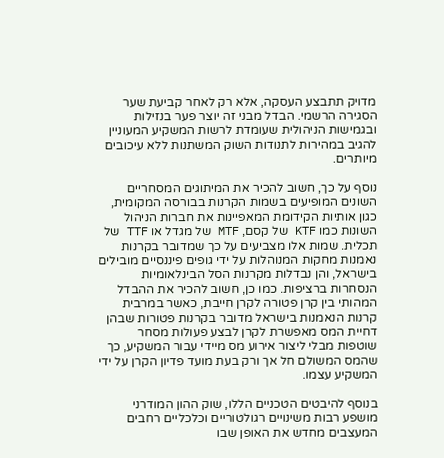מדויק תתבצע העסקה, אלא רק לאחר קביעת שער הסגירה הרשמי. הבדל מבני זה יוצר פער בנזילות ובגמישות הניהולית שעומדת לרשות המשקיע המעוניין להגיב במהירות לתנודות השוק המשתנות ללא עיכובים מיותרים.

נוסף על כך, חשוב להכיר את המיתוגים המסחריים השונים המופיעים בשמות הקרנות בבורסה המקומית, כגון אותיות הקידומת המאפיינות את חברות הניהול השונות כמו KTF של קסם, MTF של מגדל או TTF של תכלית. שמות אלו מצביעים על כך שמדובר בקרנות נאמנות מחקות המנוהלות על ידי גופים פיננסיים מובילים בישראל, והן נבדלות מקרנות הסל הבינלאומיות הנסחרות ברציפות. כמו כן, חשוב להכיר את ההבדל המהותי בין קרן פטורה לקרן חייבת, כאשר במרבית קרנות הנאמנות בישראל מדובר בקרנות פטורות שבהן דחיית המס מאפשרת לקרן לבצע פעולות מסחר שוטפות מבלי ליצור אירוע מס מיידי עבור המשקיע, כך שהמס המשולם חל אך ורק בעת מועד פדיון הקרן על ידי המשקיע עצמו.

בנוסף להיבטים הטכניים הללו, שוק ההון המודרני מושפע רבות משינויים רגולטוריים וכלכליים רחבים המעצבים מחדש את האופן שבו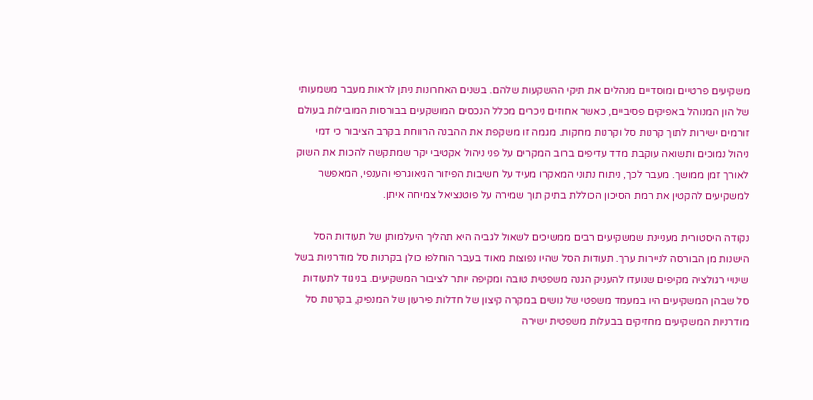משקיעים פרטיים ומוסדיים מנהלים את תיקי ההשקעות שלהם. בשנים האחרונות ניתן לראות מעבר משמעותי של הון המנוהל באפיקים פסיביים, כאשר אחוזים ניכרים מכלל הנכסים המושקעים בבורסות המובילות בעולם זורמים ישירות לתוך קרנות סל וקרנות מחקות. מגמה זו משקפת את ההבנה הרווחת בקרב הציבור כי דמי ניהול נמוכים ותשואה עוקבת מדד עדיפים ברוב המקרים על פני ניהול אקטיבי יקר שמתקשה להכות את השוק לאורך זמן ממושך. מעבר לכך, ניתוח נתוני המאקרו מעיד על חשיבות הפיזור הגיאוגרפי והענפי, המאפשר למשקיעים להקטין את רמת הסיכון הכוללת בתיק תוך שמירה על פוטנציאל צמיחה איתן.

נקודה היסטורית מעניינת שמשקיעים רבים ממשיכים לשאול לגביה היא תהליך היעלמותן של תעודות הסל הישנות מן הבורסה לניירות ערך. תעודות הסל שהיו נפוצות מאוד בעבר הוחלפו כולן בקרנות סל מודרניות בשל שינויי רגולציה מקיפים שנועדו להעניק הגנה משפטית טובה ומקיפה יותר לציבור המשקיעים. בניגוד לתעודות סל שבהן המשקיעים היו במעמד משפטי של נושים במקרה קיצון של חדלות פירעון של המנפיק, בקרנות סל מודרניות המשקיעים מחזיקים בבעלות משפטית ישירה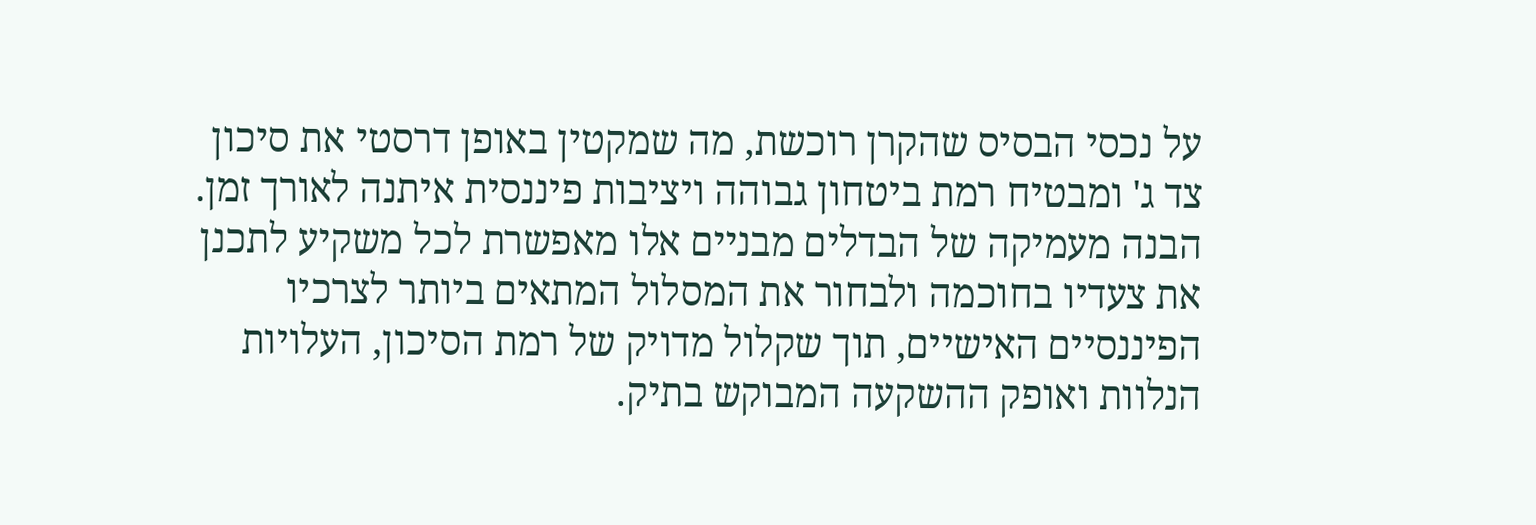על נכסי הבסיס שהקרן רוכשת, מה שמקטין באופן דרסטי את סיכון צד ג' ומבטיח רמת ביטחון גבוהה ויציבות פיננסית איתנה לאורך זמן. הבנה מעמיקה של הבדלים מבניים אלו מאפשרת לכל משקיע לתכנן את צעדיו בחוכמה ולבחור את המסלול המתאים ביותר לצרכיו הפיננסיים האישיים, תוך שקלול מדויק של רמת הסיכון, העלויות הנלוות ואופק ההשקעה המבוקש בתיק.